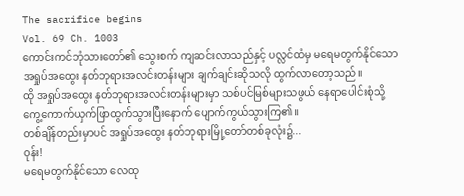The sacrifice begins
Vol. 69 Ch. 1003
ကောင်းကင်ဘုံသားတော်၏ သွေးစက် ကျဆင်းလာသည်နှင့် ပလ္လင်ထံမှ မရေမတွက်နိုင်သော အရှုပ်အထွေး နတ်ဘုရားအလင်းတန်းများ ချက်ချင်းဆိုသလို ထွက်လာတော့သည်။
ထို အရှုပ်အထွေး နတ်ဘုရားအလင်းတန်းများမှာ သစ်ပင်မြစ်များသဖွယ် နေရာပေါင်းစုံသို့ ကွေ့ကောက်ယှက်ဖြာထွက်သွားပြီးနောက် ပျောက်ကွယ်သွားကြ၏။
တစ်ချိန်တည်းမှာပင် အရှုပ်အထွေး နတ်ဘုရားမြို့တော်တစ်ခုလုံး၌...
ဝုန်း!
မရေမတွက်နိုင်သော လေထု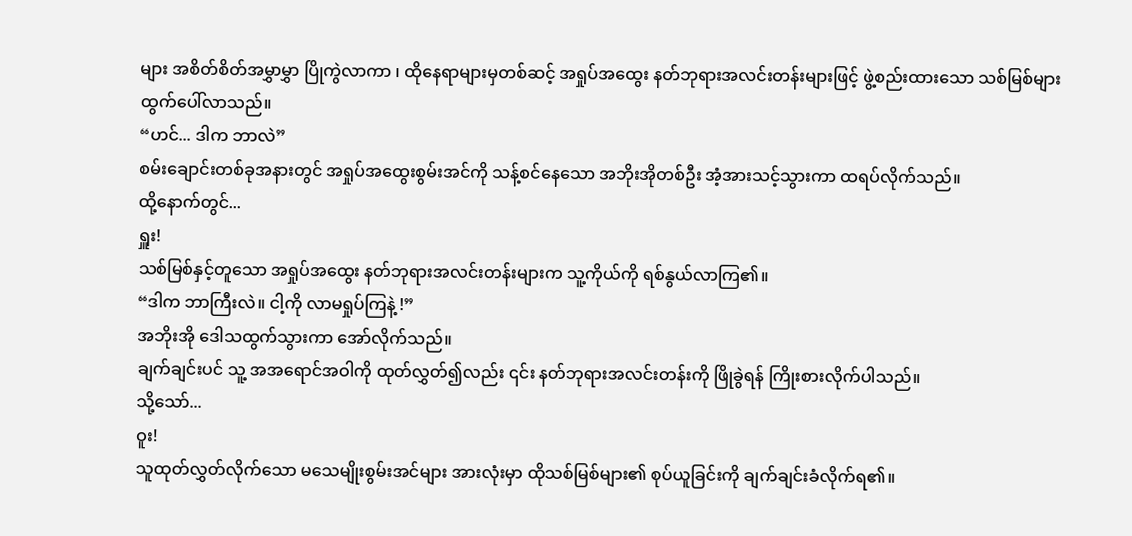များ အစိတ်စိတ်အမွှာမွှာ ပြိုကွဲလာကာ ၊ ထိုနေရာများမှတစ်ဆင့် အရှုပ်အထွေး နတ်ဘုရားအလင်းတန်းများဖြင့် ဖွဲ့စည်းထားသော သစ်မြစ်များ ထွက်ပေါ်လာသည်။
“ဟင်... ဒါက ဘာလဲ”
စမ်းချောင်းတစ်ခုအနားတွင် အရှုပ်အထွေးစွမ်းအင်ကို သန့်စင်နေသော အဘိုးအိုတစ်ဦး အံ့အားသင့်သွားကာ ထရပ်လိုက်သည်။
ထို့နောက်တွင်...
ရှူး!
သစ်မြစ်နှင့်တူသော အရှုပ်အထွေး နတ်ဘုရားအလင်းတန်းများက သူ့ကိုယ်ကို ရစ်နွယ်လာကြ၏။
“ဒါက ဘာကြီးလဲ။ ငါ့ကို လာမရှုပ်ကြနဲ့ !”
အဘိုးအို ဒေါသထွက်သွားကာ အော်လိုက်သည်။
ချက်ချင်းပင် သူ့ အအရောင်အဝါကို ထုတ်လွှတ်၍လည်း ၎င်း နတ်ဘုရားအလင်းတန်းကို ဖြိုခွဲရန် ကြိုးစားလိုက်ပါသည်။
သို့သော်...
ဝူး!
သူထုတ်လွှတ်လိုက်သော မသေမျိုးစွမ်းအင်များ အားလုံးမှာ ထိုသစ်မြစ်များ၏ စုပ်ယူခြင်းကို ချက်ချင်းခံလိုက်ရ၏။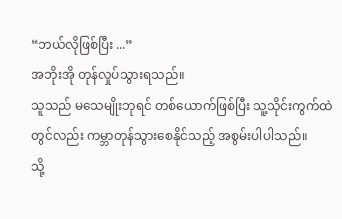“ဘယ်လိုဖြစ်ပြီး ...”
အဘိုးအို တုန်လှုပ်သွားရသည်။
သူသည် မသေမျိုးဘုရင် တစ်ယောက်ဖြစ်ပြီး သူ့သိုင်းကွက်ထဲတွင်လည်း ကမ္ဘာတုန်သွားစေနိုင်သည့် အစွမ်းပါပါသည်။
သို့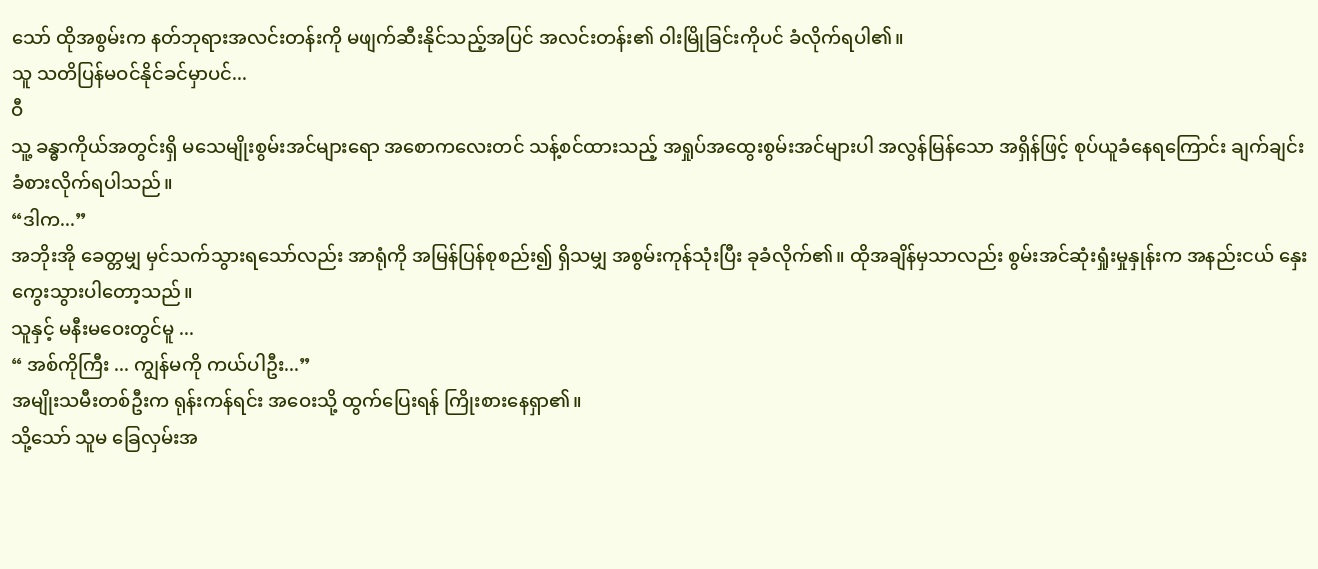သော် ထိုအစွမ်းက နတ်ဘုရားအလင်းတန်းကို မဖျက်ဆီးနိုင်သည့်အပြင် အလင်းတန်း၏ ဝါးမြိုခြင်းကိုပင် ခံလိုက်ရပါ၏။
သူ သတိပြန်မဝင်နိုင်ခင်မှာပင်...
ဝီ
သူ့ ခန္ဓာကိုယ်အတွင်းရှိ မသေမျိုးစွမ်းအင်များရော အစောကလေးတင် သန့်စင်ထားသည့် အရှုပ်အထွေးစွမ်းအင်များပါ အလွန်မြန်သော အရှိန်ဖြင့် စုပ်ယူခံနေရကြောင်း ချက်ချင်း ခံစားလိုက်ရပါသည်။
“ဒါက...”
အဘိုးအို ခေတ္တမျှ မှင်သက်သွားရသော်လည်း အာရုံကို အမြန်ပြန်စုစည်း၍ ရှိသမျှ အစွမ်းကုန်သုံးပြီး ခုခံလိုက်၏။ ထိုအချိန်မှသာလည်း စွမ်းအင်ဆုံးရှုံးမှုနှုန်းက အနည်းငယ် နှေးကွေးသွားပါတော့သည်။
သူနှင့် မနီးမဝေးတွင်မူ ...
“ အစ်ကိုကြီး ... ကျွန်မကို ကယ်ပါဦး...”
အမျိုးသမီးတစ်ဦးက ရုန်းကန်ရင်း အဝေးသို့ ထွက်ပြေးရန် ကြိုးစားနေရှာ၏။
သို့သော် သူမ ခြေလှမ်းအ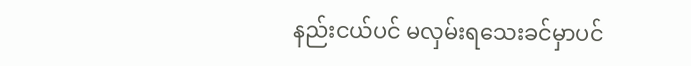နည်းငယ်ပင် မလှမ်းရသေးခင်မှာပင်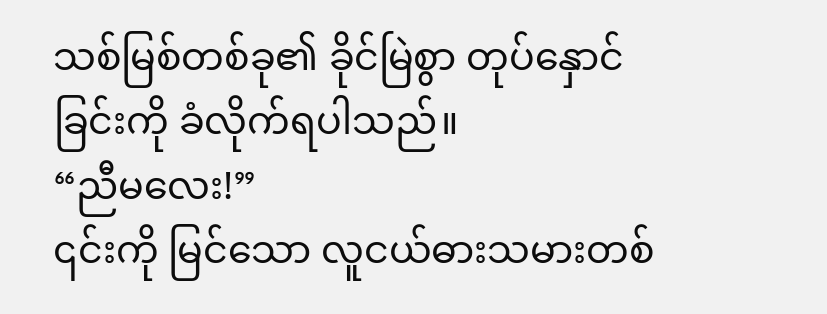သစ်မြစ်တစ်ခု၏ ခိုင်မြဲစွာ တုပ်နှောင်ခြင်းကို ခံလိုက်ရပါသည်။
“ညီမလေး!”
၎င်းကို မြင်သော လူငယ်ဓားသမားတစ်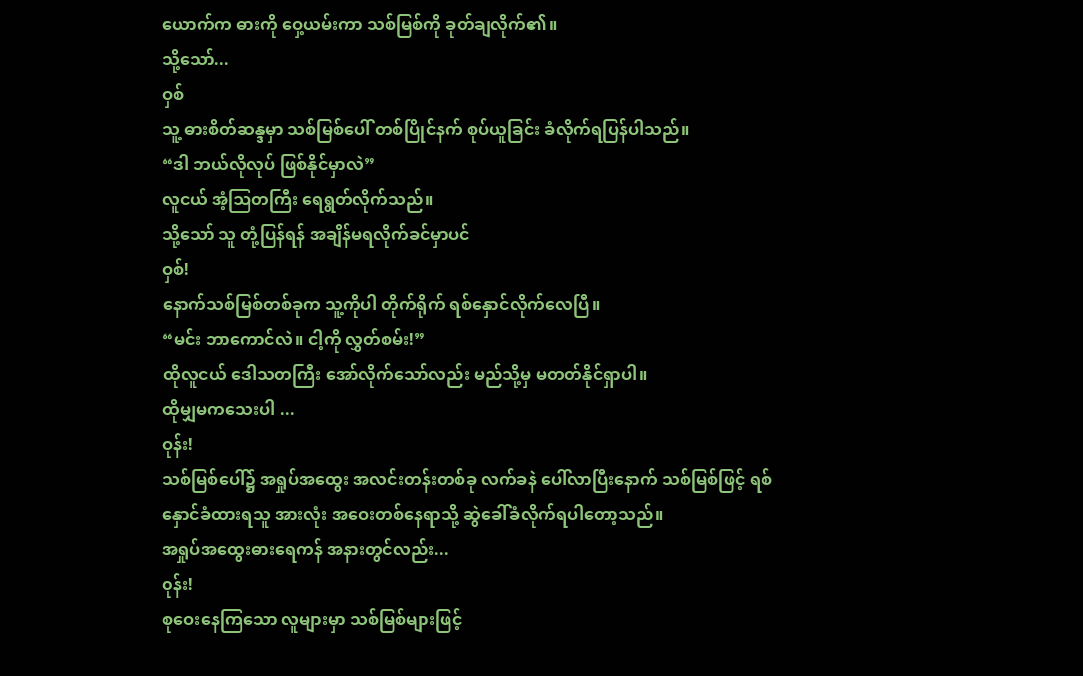ယောက်က ဓားကို ဝှေ့ယမ်းကာ သစ်မြစ်ကို ခုတ်ချလိုက်၏။
သို့သော်...
ဝှစ်
သူ့ ဓားစိတ်ဆန္ဒမှာ သစ်မြစ်ပေါ် တစ်ပြိုင်နက် စုပ်ယူခြင်း ခံလိုက်ရပြန်ပါသည်။
“ဒါ ဘယ်လိုလုပ် ဖြစ်နိုင်မှာလဲ”
လူငယ် အံ့ဩတကြီး ရေရွတ်လိုက်သည်။
သို့သော် သူ တုံ့ပြန်ရန် အချိန်မရလိုက်ခင်မှာပင်
ဝှစ်!
နောက်သစ်မြစ်တစ်ခုက သူ့ကိုပါ တိုက်ရိုက် ရစ်နှောင်လိုက်လေပြီ။
“မင်း ဘာကောင်လဲ။ ငါ့ကို လွှတ်စမ်း!”
ထိုလူငယ် ဒေါသတကြီး အော်လိုက်သော်လည်း မည်သို့မှ မတတ်နိုင်ရှာပါ။
ထိုမျှမကသေးပါ ...
ဝုန်း!
သစ်မြစ်ပေါ်၌ အရှုပ်အထွေး အလင်းတန်းတစ်ခု လက်ခနဲ ပေါ်လာပြီးနောက် သစ်မြစ်ဖြင့် ရစ်နှောင်ခံထားရသူ အားလုံး အဝေးတစ်နေရာသို့ ဆွဲခေါ်ခံလိုက်ရပါတော့သည်။
အရှုပ်အထွေးဓားရေကန် အနားတွင်လည်း...
၀ုန်း!
စုဝေးနေကြသော လူများမှာ သစ်မြစ်များဖြင့်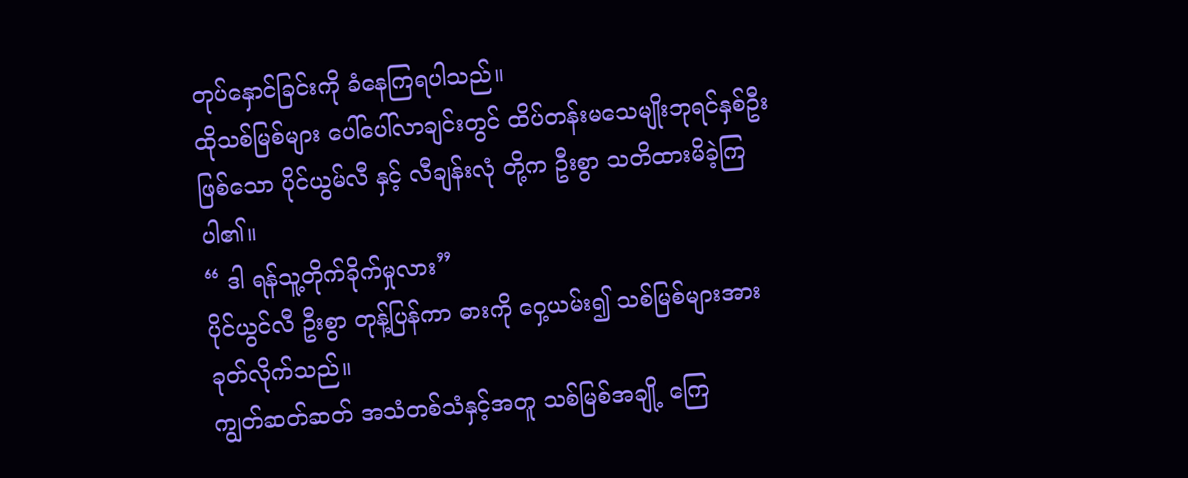တုပ်နှောင်ခြင်းကို ခံနေကြရပါသည်။
ထိုသစ်မြစ်များ ပေါ်ပေါ်လာချင်းတွင် ထိပ်တန်းမသေမျိုးဘုရင်နှစ်ဦးဖြစ်သော ပိုင်ယွမ်လီ နှင့် လီချန်းလုံ တို့က ဦးစွာ သတိထားမိခဲ့ကြပါ၏။
“ ဒါ ရန်သူ့တိုက်ခိုက်မှုလား”
ပိုင်ယွင်လီ ဦးစွာ တုန့်ပြန်ကာ ဓားကို ဝှေ့ယမ်း၍ သစ်မြစ်များအား ခုတ်လိုက်သည်။
ကျွတ်ဆတ်ဆတ် အသံတစ်သံနှင့်အတူ သစ်မြစ်အချို့ ကြေ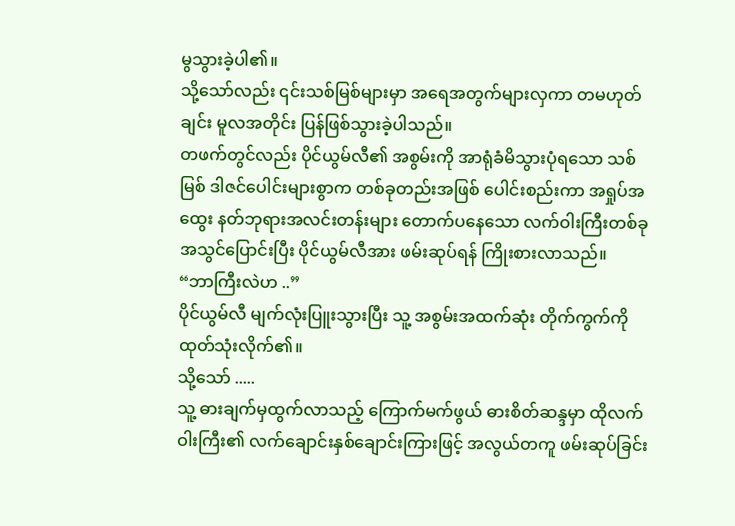မွသွားခဲ့ပါ၏။
သို့သော်လည်း ၎င်းသစ်မြစ်များမှာ အရေအတွက်များလှကာ တမဟုတ်ချင်း မူလအတိုင်း ပြန်ဖြစ်သွားခဲ့ပါသည်။
တဖက်တွင်လည်း ပိုင်ယွမ်လီ၏ အစွမ်းကို အာရုံခံမိသွားပုံရသော သစ်မြစ် ဒါဇင်ပေါင်းများစွာက တစ်ခုတည်းအဖြစ် ပေါင်းစည်းကာ အရှုပ်အထွေး နတ်ဘုရားအလင်းတန်းများ တောက်ပနေသော လက်ဝါးကြီးတစ်ခုအသွင်ပြောင်းပြီး ပိုင်ယွမ်လီအား ဖမ်းဆုပ်ရန် ကြိုးစားလာသည်။
“ဘာကြီးလဲဟ ..”
ပိုင်ယွမ်လီ မျက်လုံးပြူးသွားပြီး သူ့ အစွမ်းအထက်ဆုံး တိုက်ကွက်ကို ထုတ်သုံးလိုက်၏။
သို့သော် .....
သူ့ ဓားချက်မှထွက်လာသည့် ကြောက်မက်ဖွယ် ဓားစိတ်ဆန္ဒမှာ ထိုလက်ဝါးကြီး၏ လက်ချောင်းနှစ်ချောင်းကြားဖြင့် အလွယ်တကူ ဖမ်းဆုပ်ခြင်း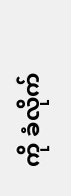ကို ခံလိုက်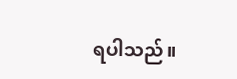ရပါသည်။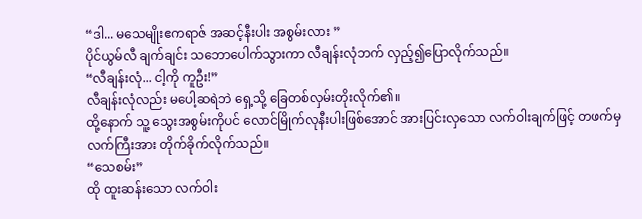“ဒါ... မသေမျိုးဧကရာဇ် အဆင့်နီးပါး အစွမ်းလား ”
ပိုင်ယွမ်လီ ချက်ချင်း သဘောပေါက်သွားကာ လီချန်းလုံဘက် လှည့်၍ပြောလိုက်သည်။
“လီချန်းလုံ... ငါ့ကို ကူဦး!”
လီချန်းလုံလည်း မပေါ့ဆရဲဘဲ ရှေ့သို့ ခြေတစ်လှမ်းတိုးလိုက်၏။
ထို့နောက် သူ့ သွေးအစွမ်းကိုပင် လောင်မြိုက်လုနီးပါးဖြစ်အောင် အားပြင်းလှသော လက်ဝါးချက်ဖြင့် တဖက်မှ လက်ကြီးအား တိုက်ခိုက်လိုက်သည်။
“သေစမ်း”
ထို ထူးဆန်းသော လက်ဝါး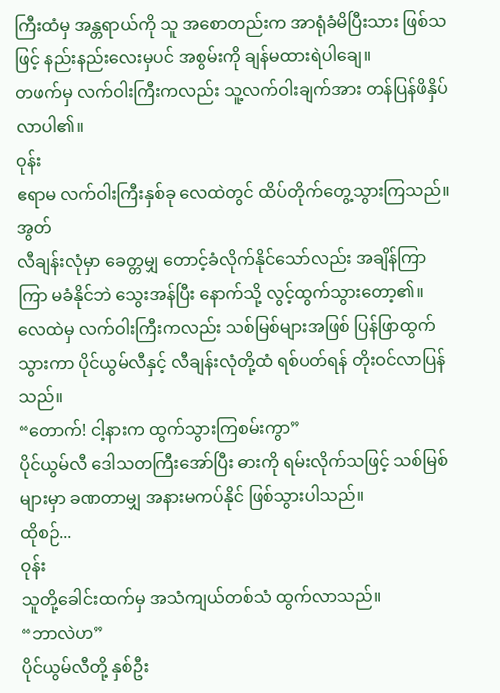ကြီးထံမှ အန္တရာယ်ကို သူ အစောတည်းက အာရုံခံမိပြီးသား ဖြစ်သဖြင့် နည်းနည်းလေးမှပင် အစွမ်းကို ချန်မထားရဲပါချေ။
တဖက်မှ လက်ဝါးကြီးကလည်း သူ့လက်ဝါးချက်အား တန်ပြန်ဖိနှိပ်လာပါ၏။
ဝုန်း
ဧရာမ လက်ဝါးကြီးနှစ်ခု လေထဲတွင် ထိပ်တိုက်တွေ့သွားကြသည်။
အွတ်
လီချန်းလုံမှာ ခေတ္တမျှ တောင့်ခံလိုက်နိုင်သော်လည်း အချိန်ကြာကြာ မခံနိုင်ဘဲ သွေးအန်ပြီး နောက်သို့ လွင့်ထွက်သွားတော့၏။
လေထဲမှ လက်ဝါးကြီးကလည်း သစ်မြစ်များအဖြစ် ပြန်ဖြာထွက်သွားကာ ပိုင်ယွမ်လီနှင့် လီချန်းလုံတို့ထံ ရစ်ပတ်ရန် တိုးဝင်လာပြန်သည်။
“တောက်! ငါ့နားက ထွက်သွားကြစမ်းကွာ”
ပိုင်ယွမ်လီ ဒေါသတကြီးအော်ပြီး ဓားကို ရမ်းလိုက်သဖြင့် သစ်မြစ်များမှာ ခဏတာမျှ အနားမကပ်နိုင် ဖြစ်သွားပါသည်။
ထိုစဉ်...
ဝုန်း
သူတို့ခေါင်းထက်မှ အသံကျယ်တစ်သံ ထွက်လာသည်။
“ဘာလဲဟ”
ပိုင်ယွမ်လီတို့ နှစ်ဦး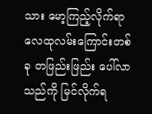သား မော့ကြည့်လိုက်ရာ လေထုလမ်းကြောင်းတစ်ခု တဖြည်းဖြည်း ပေါ်လာသည်ကို မြင်လိုက်ရ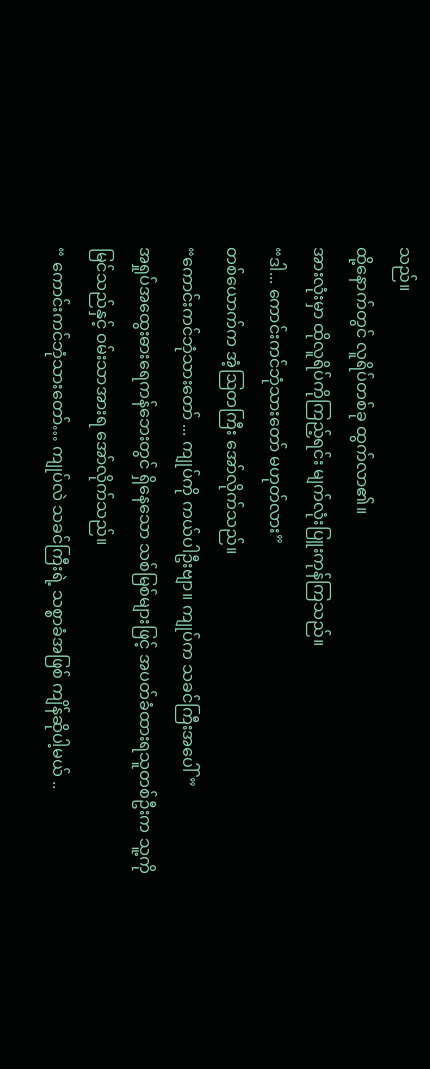သည်။
ထို့နောက်တွင် လူရိပ်တစ်ခု ထွက်လာ၏။
အားလုံးမှာ ထိုလူရိပ်ကိုကြည့်ရင်း မျက်လုံးပြူးကုန်ကြသည်။
“ဒါ... ကောင်းကင်ဘုံသားတော် မဟုတ်လား”
တစ်ယောက်က အံ့ဩတကြီး အော်လိုက်သည်။
“ကောင်းကင်ဘုံသားတော် ... ကျုပ်ကို ကယ်ပါဦးဗျာ။ ကျုပ်က သခင်ကြီးအပေါ် ”
အရှုပ်အထွေးဓားရေကန်ဘေးတွင် ရှိနေသော သစ်မြစ်များဖြင့် အပတ်ခံထားရသူတစ်ဦးက သူ့ကိုမြင်သည်နှင့် ဝမ်းသာအားရ အော်လိုက်သည်။
“ ကောင်းကင်ဘုံသားတော်… ကျုပ်လဲ သခင်ကြီးရဲ့ သစ္စာခံအဖြစ် ကျိန်ဆိုပါ့မယ် ..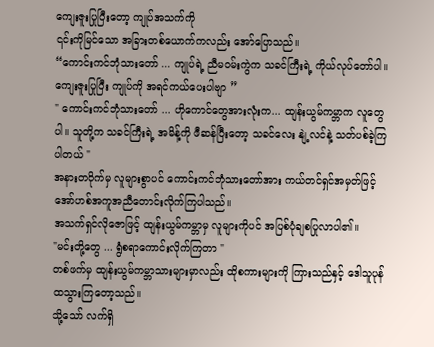ကျေးဇူးပြုပြီးတော့ ကျုပ်အသက်ကို
၎င်းကိုမြင်သော အခြားတစ်ယောက်ကလည်း အော်ပြောသည်။
“ကောင်းကင်ဘုံသားတော် ... ကျုပ်ရဲ့ ညီမဝမ်းကွဲက သခင်ကြီးရဲ့ ကိုယ်လုပ်တော်ပါ။ ကျေးဇူးပြုပြီး ကျုပ်ကို အရင်ကယ်ပေးပါဗျာ ”
" ကောင်းကင်ဘုံသားတော် ... ဟိုကောင်တွေအားလုံးက... ထျန်းယွမ်ကမ္ဘာက လူတွေပါ။ သူတို့က သခင်ကြီးရဲ့ အမိန့်ကို ဖီဆန်ပြီးတော့ သခင်လေး နျဲ့လင်နဲ့ သတ်ပစ်ခဲ့ကြပါတယ် "
အနားတဝိုက်မှ လူများစွာပင် ကောင်းကင်ဘုံသားတော်အား ကယ်တင်ရှင်အမှတ်ဖြင့် အော်ဟစ်အကူအညီတောင်းလိုက်ကြပါသည်။
အသက်ရှင်လိုဇောဖြင့် ထျန်းယွမ်ကမ္ဘာမှ လူများကိုပင် အပြစ်ပုံချစပြုလာပါ၏။
"မင်းတို့တွေ ... ရွံစရာကောင်းလိုက်ကြတာ "
တစ်ဖက်မှ ထျန်းယွမ်ကမ္ဘာသားများမှာလည်း ထိုစကားများကို ကြားသည်နှင့် ဒေါသူပုန်ထသွားကြတော့သည်။
သို့သော် လက်ရှိ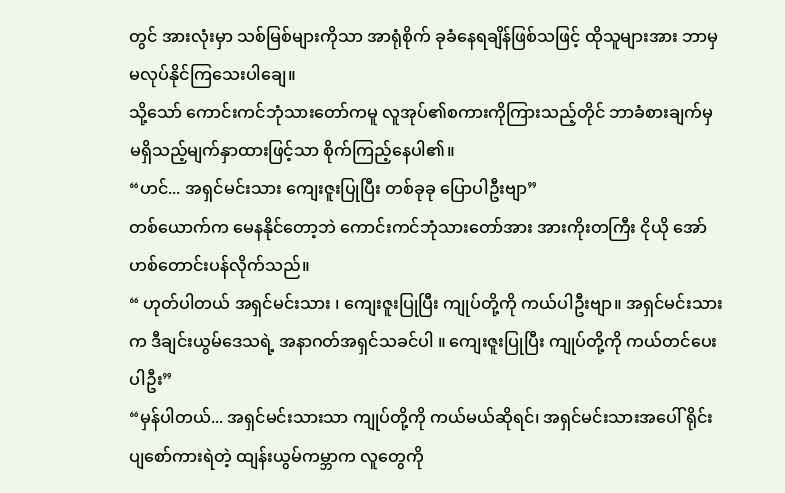တွင် အားလုံးမှာ သစ်မြစ်များကိုသာ အာရုံစိုက် ခုခံနေရချိန်ဖြစ်သဖြင့် ထိုသူများအား ဘာမှ မလုပ်နိုင်ကြသေးပါချေ။
သို့သော် ကောင်းကင်ဘုံသားတော်ကမူ လူအုပ်၏စကားကိုကြားသည့်တိုင် ဘာခံစားချက်မှ မရှိသည့်မျက်နှာထားဖြင့်သာ စိုက်ကြည့်နေပါ၏။
“ဟင်... အရှင်မင်းသား ကျေးဇူးပြုပြီး တစ်ခုခု ပြောပါဦးဗျာ”
တစ်ယောက်က မေနနိုင်တော့ဘဲ ကောင်းကင်ဘုံသားတော်အား အားကိုးတကြီး ငိုယို အော်ဟစ်တောင်းပန်လိုက်သည်။
“ ဟုတ်ပါတယ် အရှင်မင်းသား ၊ ကျေးဇူးပြုပြီး ကျုပ်တို့ကို ကယ်ပါဦးဗျာ။ အရှင်မင်းသားက ဒီချင်းယွမ်ဒေသရဲ့ အနာဂတ်အရှင်သခင်ပါ ။ ကျေးဇူးပြုပြီး ကျုပ်တို့ကို ကယ်တင်ပေးပါဦး”
“မှန်ပါတယ်... အရှင်မင်းသားသာ ကျုပ်တို့ကို ကယ်မယ်ဆိုရင်၊ အရှင်မင်းသားအပေါ် ရိုင်းပျစော်ကားရဲတဲ့ ထျန်းယွမ်ကမ္ဘာက လူတွေကို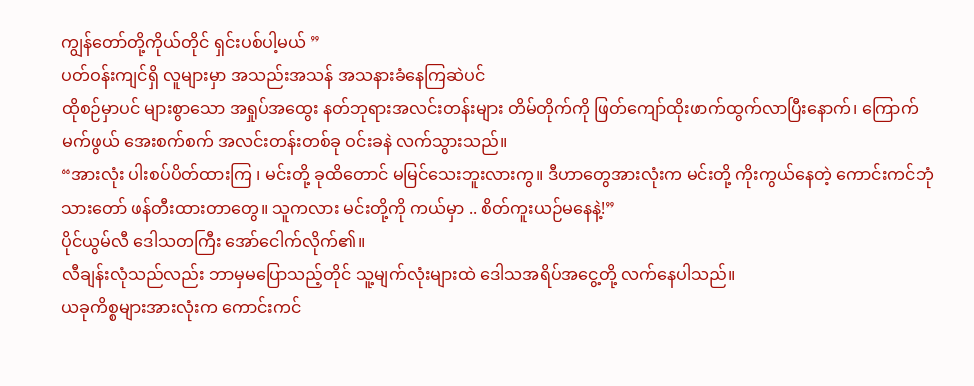ကျွန်တော်တို့ကိုယ်တိုင် ရှင်းပစ်ပါ့မယ် ”
ပတ်ဝန်းကျင်ရှိ လူများမှာ အသည်းအသန် အသနားခံနေကြဆဲပင်
ထိုစဉ်မှာပင် များစွာသော အရှုပ်အထွေး နတ်ဘုရားအလင်းတန်းများ တိမ်တိုက်ကို ဖြတ်ကျော်ထိုးဖာက်ထွက်လာပြီးနောက်၊ ကြောက်မက်ဖွယ် အေးစက်စက် အလင်းတန်းတစ်ခု ဝင်းခနဲ လက်သွားသည်။
“အားလုံး ပါးစပ်ပိတ်ထားကြ ၊ မင်းတို့ ခုထိတောင် မမြင်သေးဘူးလားကွ။ ဒီဟာတွေအားလုံးက မင်းတို့ ကိုးကွယ်နေတဲ့ ကောင်းကင်ဘုံသားတော် ဖန်တီးထားတာတွေ။ သူကလား မင်းတို့ကို ကယ်မှာ .. စိတ်ကူးယဉ်မနေနဲ့!”
ပိုင်ယွမ်လီ ဒေါသတကြီး အော်ငေါက်လိုက်၏။
လီချန်းလုံသည်လည်း ဘာမှမပြောသည့်တိုင် သူ့မျက်လုံးများထဲ ဒေါသအရိပ်အငွေ့တို့ လက်နေပါသည်။
ယခုကိစ္စများအားလုံးက ကောင်းကင်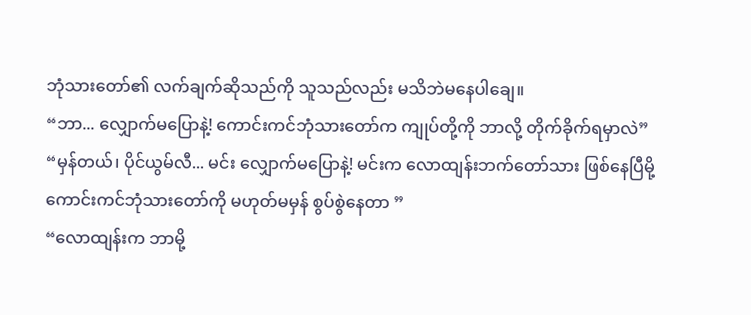ဘုံသားတော်၏ လက်ချက်ဆိုသည်ကို သူသည်လည်း မသိဘဲမနေပါချေ။
“ဘာ... လျှောက်မပြောနဲ့! ကောင်းကင်ဘုံသားတော်က ကျုပ်တို့ကို ဘာလို့ တိုက်ခိုက်ရမှာလဲ”
“မှန်တယ်၊ ပိုင်ယွမ်လီ... မင်း လျှောက်မပြောနဲ့! မင်းက လောထျန်းဘက်တော်သား ဖြစ်နေပြီမို့ ကောင်းကင်ဘုံသားတော်ကို မဟုတ်မမှန် စွပ်စွဲနေတာ ”
“လောထျန်းက ဘာမို့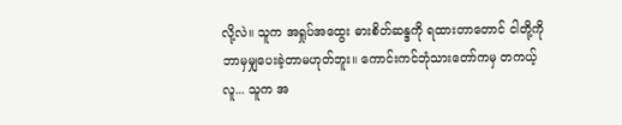လို့လဲ။ သူက အရှုပ်အထွေး ဓားစိတ်ဆန္ဒကို ရထားတာတောင် ငါတို့ကို ဘာမှမျှပေးခဲ့တာမဟုတ်ဘူး။ ကောင်းကင်ဘုံသားတော်ကမှ တကယ့်လူ... သူက အ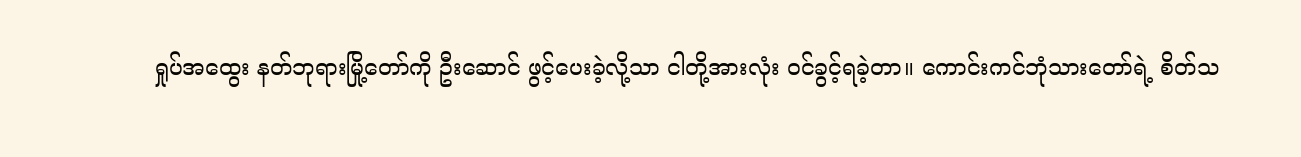ရှုပ်အထွေး နတ်ဘုရားမြို့တော်ကို ဦးဆောင် ဖွင့်ပေးခဲ့လို့သာ ငါတို့အားလုံး ဝင်ခွင့်ရခဲ့တာ။ ကောင်းကင်ဘုံသားတော်ရဲ့ စိတ်သ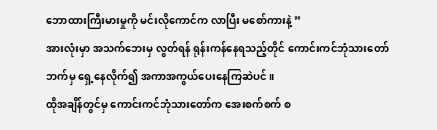ဘောထားကြီးမားမှုကို မင်းလိုကောင်က လာပြီး မစော်ကားနဲ့ ”
အားလုံးမှာ အသက်ဘေးမှ လွတ်ရန် ရုန်းကန်နေရသည့်တိုင် ကောင်းကင်ဘုံသားတော်ဘက်မှ ရှေ့နေလိုက်၍ အကာအကွယ်ပေးနေကြဆဲပင်။
ထိုအချိန်တွင်မှ ကောင်းကင်ဘုံသားတော်က အေးစက်စက် စ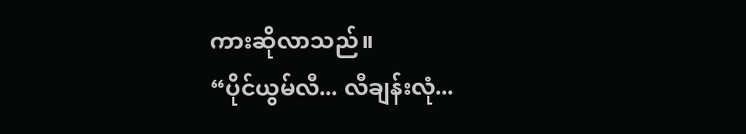ကားဆိုလာသည်။
“ပိုင်ယွမ်လီ... လီချန်းလုံ...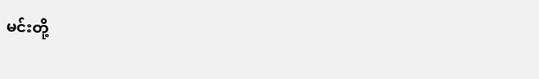မင်းတို့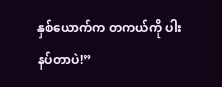နှစ်ယောက်က တကယ်ကို ပါးနပ်တာပဲ!”